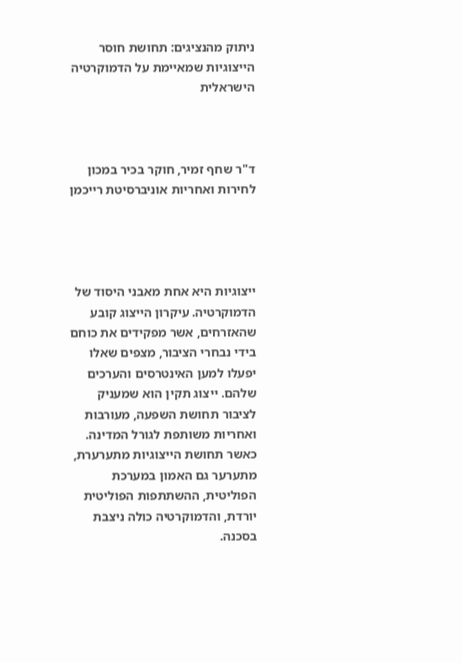ניתוק מהנציגים: תחושת חוסר הייצוגיות שמאיימת על הדמוקרטיה הישראלית



ד"ר שחף זמיר, חוקר בכיר במכון לחירות ואחריות אוניברסיטת רייכמן




ייצוגיות היא אחת מאבני היסוד של הדמוקרטיה. עיקרון הייצוג קובע שהאזרחים, אשר מפקידים את כוחם בידי נבחרי הציבור, מצפים שאלו יפעלו למען האינטרסים והערכים שלהם. ייצוג תקין הוא שמעניק לציבור תחושת השפעה, מעורבות ואחריות משותפת לגורל המדינה. כאשר תחושת הייצוגיות מתערערת, מתערער גם האמון במערכת הפוליטית, ההשתתפות הפוליטית יורדת, והדמוקרטיה כולה ניצבת בסכנה.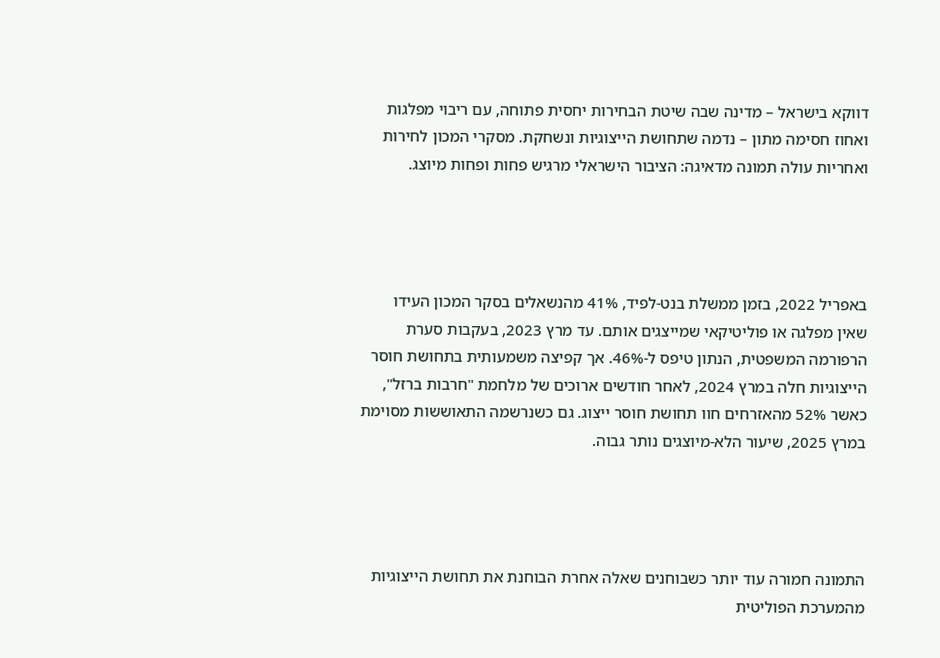דווקא בישראל – מדינה שבה שיטת הבחירות יחסית פתוחה, עם ריבוי מפלגות ואחוז חסימה מתון – נדמה שתחושת הייצוגיות ונשחקת. מסקרי המכון לחירות ואחריות עולה תמונה מדאיגה: הציבור הישראלי מרגיש פחות ופחות מיוצג.




באפריל 2022, בזמן ממשלת בנט-לפיד, 41% מהנשאלים בסקר המכון העידו שאין מפלגה או פוליטיקאי שמייצגים אותם. עד מרץ 2023, בעקבות סערת הרפורמה המשפטית, הנתון טיפס ל-46%. אך קפיצה משמעותית בתחושת חוסר הייצוגיות חלה במרץ 2024, לאחר חודשים ארוכים של מלחמת "חרבות ברזל", כאשר 52% מהאזרחים חוו תחושת חוסר ייצוג. גם כשנרשמה התאוששות מסוימת במרץ 2025, שיעור הלא-מיוצגים נותר גבוה.




התמונה חמורה עוד יותר כשבוחנים שאלה אחרת הבוחנת את תחושת הייצוגיות מהמערכת הפוליטית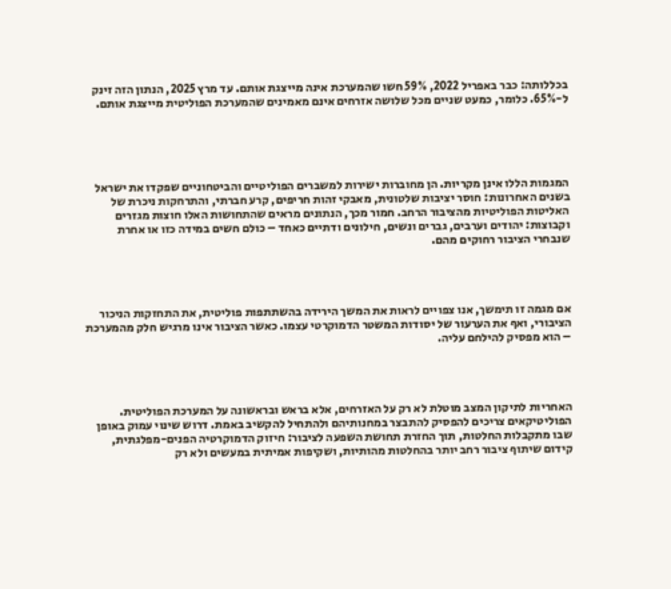בכללותה: כבר באפריל 2022, 59% חשו שהמערכת אינה מייצגת אותם. עד מרץ 2025, הנתון הזה זינק ל-65%. כלומר, כמעט שניים מכל שלושה אזרחים אינם מאמינים שהמערכת הפוליטית מייצגת אותם.





המגמות הללו אינן מקריות. הן מחוברות ישירות למשברים הפוליטיים והביטחוניים שפקדו את ישראל בשנים האחרונות: חוסר יציבות שלטונית, מאבקי זהות חריפים, קרע חברתי, והתרחקות ניכרת של האליטות הפוליטיות מהציבור הרחב. חמור מכך, הנתונים מראים שהתחושות האלו חוצות מגזרים וקבוצות: יהודים וערבים, גברים ונשים, חילונים ודתיים כאחד – כולם חשים במידה כזו או אחרת שנבחרי הציבור רחוקים מהם.




אם מגמה זו תימשך, אנו צפויים לראות את המשך הירידה בהשתתפות פוליטית, את התחזקות הניכור הציבורי, ואף את הערעור של יסודות המשטר הדמוקרטי עצמו. כאשר הציבור אינו מרגיש חלק מהמערכת – הוא מפסיק להילחם עליה.




האחריות לתיקון המצב מוטלת לא רק על האזרחים, אלא בראש ובראשונה על המערכת הפוליטית. הפוליטיקאים צריכים להפסיק להתבצר במחנותיהם ולהתחיל להקשיב באמת. דרוש שינוי עמוק באופן שבו מתקבלות החלטות, תוך החזרת תחושת השפעה לציבור: חיזוק הדמוקרטיה הפנים-מפלגתית, קידום שיתוף ציבור רחב יותר בהחלטות מהותיות, ושקיפות אמיתית במעשים ולא רק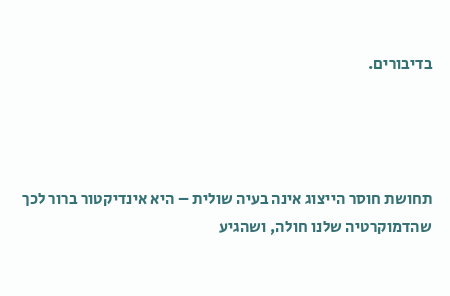בדיבורים.




תחושת חוסר הייצוג אינה בעיה שולית – היא אינדיקטור ברור לכך שהדמוקרטיה שלנו חולה, ושהגיע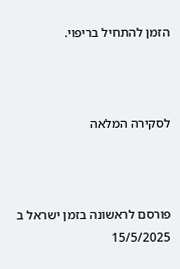הזמן להתחיל בריפוי.



לסקירה המלאה



פורסם לראשונה בזמן ישראל ב 15/5/2025